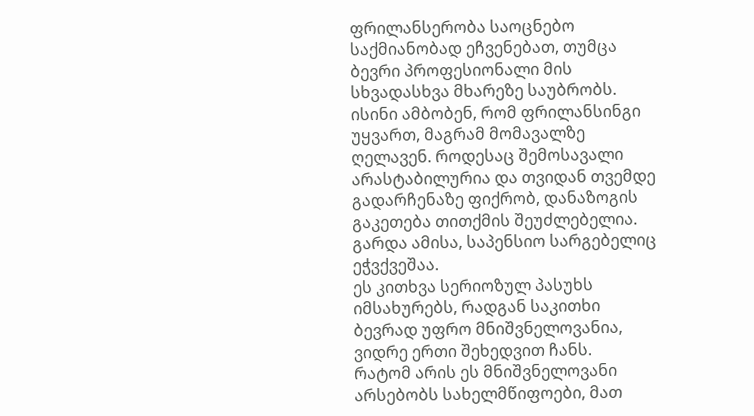ფრილანსერობა საოცნებო საქმიანობად ეჩვენებათ, თუმცა ბევრი პროფესიონალი მის სხვადასხვა მხარეზე საუბრობს. ისინი ამბობენ, რომ ფრილანსინგი უყვართ, მაგრამ მომავალზე ღელავენ. როდესაც შემოსავალი არასტაბილურია და თვიდან თვემდე გადარჩენაზე ფიქრობ, დანაზოგის გაკეთება თითქმის შეუძლებელია. გარდა ამისა, საპენსიო სარგებელიც ეჭვქვეშაა.
ეს კითხვა სერიოზულ პასუხს იმსახურებს, რადგან საკითხი ბევრად უფრო მნიშვნელოვანია, ვიდრე ერთი შეხედვით ჩანს.
რატომ არის ეს მნიშვნელოვანი
არსებობს სახელმწიფოები, მათ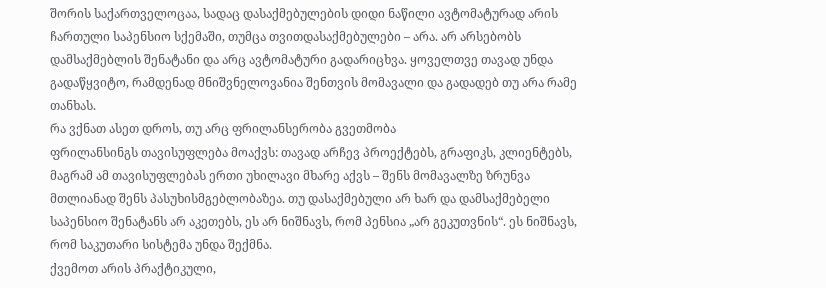შორის საქართველოცაა, სადაც დასაქმებულების დიდი ნაწილი ავტომატურად არის ჩართული საპენსიო სქემაში, თუმცა თვითდასაქმებულები – არა. არ არსებობს დამსაქმებლის შენატანი და არც ავტომატური გადარიცხვა. ყოველთვე თავად უნდა გადაწყვიტო, რამდენად მნიშვნელოვანია შენთვის მომავალი და გადადებ თუ არა რამე თანხას.
რა ვქნათ ასეთ დროს, თუ არც ფრილანსერობა გვეთმობა
ფრილანსინგს თავისუფლება მოაქვს: თავად არჩევ პროექტებს, გრაფიკს, კლიენტებს, მაგრამ ამ თავისუფლებას ერთი უხილავი მხარე აქვს – შენს მომავალზე ზრუნვა მთლიანად შენს პასუხისმგებლობაზეა. თუ დასაქმებული არ ხარ და დამსაქმებელი საპენსიო შენატანს არ აკეთებს, ეს არ ნიშნავს, რომ პენსია „არ გეკუთვნის“. ეს ნიშნავს, რომ საკუთარი სისტემა უნდა შექმნა.
ქვემოთ არის პრაქტიკული,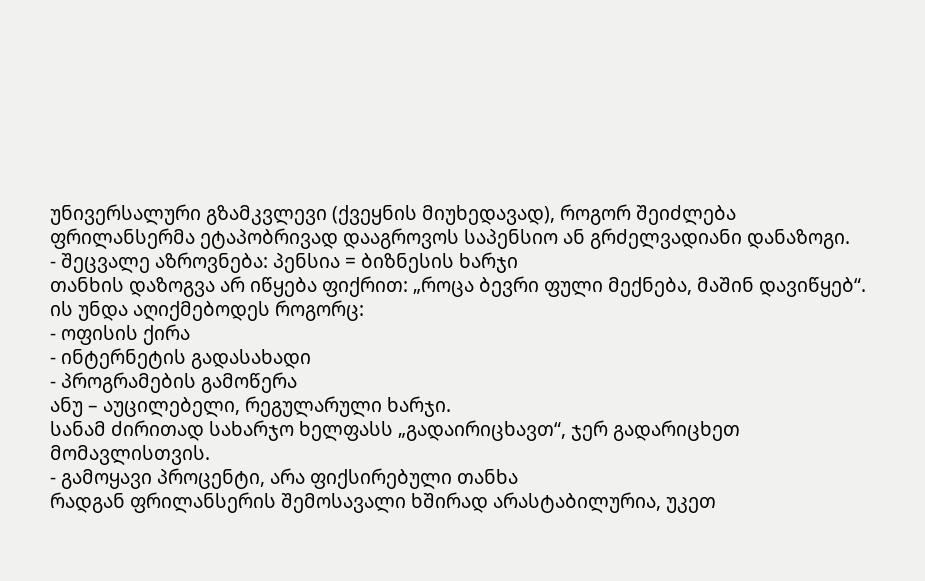უნივერსალური გზამკვლევი (ქვეყნის მიუხედავად), როგორ შეიძლება ფრილანსერმა ეტაპობრივად დააგროვოს საპენსიო ან გრძელვადიანი დანაზოგი.
- შეცვალე აზროვნება: პენსია = ბიზნესის ხარჯი
თანხის დაზოგვა არ იწყება ფიქრით: „როცა ბევრი ფული მექნება, მაშინ დავიწყებ“.
ის უნდა აღიქმებოდეს როგორც:
- ოფისის ქირა
- ინტერნეტის გადასახადი
- პროგრამების გამოწერა
ანუ – აუცილებელი, რეგულარული ხარჯი.
სანამ ძირითად სახარჯო ხელფასს „გადაირიცხავთ“, ჯერ გადარიცხეთ მომავლისთვის.
- გამოყავი პროცენტი, არა ფიქსირებული თანხა
რადგან ფრილანსერის შემოსავალი ხშირად არასტაბილურია, უკეთ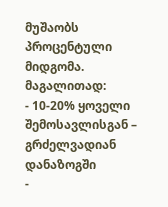მუშაობს პროცენტული მიდგომა.
მაგალითად:
- 10-20% ყოველი შემოსავლისგან – გრძელვადიან დანაზოგში
-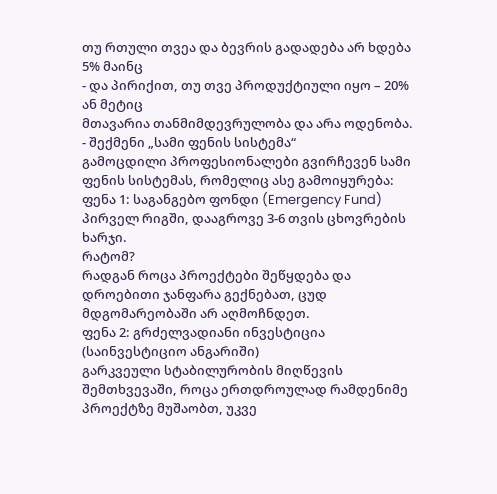თუ რთული თვეა და ბევრის გადადება არ ხდება 5% მაინც
- და პირიქით, თუ თვე პროდუქტიული იყო – 20% ან მეტიც
მთავარია თანმიმდევრულობა და არა ოდენობა.
- შექმენი „სამი ფენის სისტემა“
გამოცდილი პროფესიონალები გვირჩევენ სამი ფენის სისტემას, რომელიც ასე გამოიყურება:
ფენა 1: საგანგებო ფონდი (Emergency Fund)
პირველ რიგში, დააგროვე 3-6 თვის ცხოვრების ხარჯი.
რატომ?
რადგან როცა პროექტები შეწყდება და დროებითი ჯანფარა გექნებათ, ცუდ მდგომარეობაში არ აღმოჩნდეთ.
ფენა 2: გრძელვადიანი ინვესტიცია (საინვესტიციო ანგარიში)
გარკვეული სტაბილურობის მიღწევის შემთხვევაში, როცა ერთდროულად რამდენიმე პროექტზე მუშაობთ, უკვე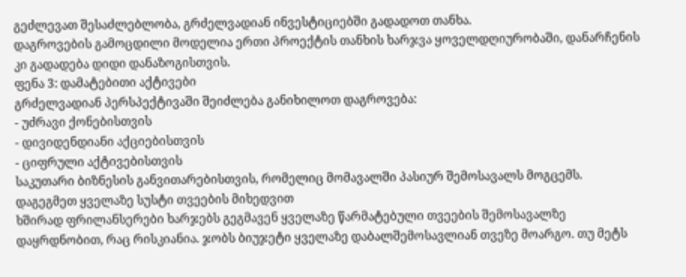გეძლევათ შესაძლებლობა, გრძელვადიან ინვესტიციებში გადადოთ თანხა.
დაგროვების გამოცდილი მოდელია ერთი პროექტის თანხის ხარჯვა ყოველდღიურობაში, დანარჩენის კი გადადება დიდი დანაზოგისთვის.
ფენა 3: დამატებითი აქტივები
გრძელვადიან პერსპექტივაში შეიძლება განიხილოთ დაგროვება:
- უძრავი ქონებისთვის
- დივიდენდიანი აქციებისთვის
- ციფრული აქტივებისთვის
საკუთარი ბიზნესის განვითარებისთვის, რომელიც მომავალში პასიურ შემოსავალს მოგცემს.
დაგეგმეთ ყველაზე სუსტი თვეების მიხედვით
ხშირად ფრილანსერები ხარჯებს გეგმავენ ყველაზე წარმატებული თვეების შემოსავალზე დაყრდნობით, რაც რისკიანია. ჯობს ბიუჯეტი ყველაზე დაბალშემოსავლიან თვეზე მოარგო. თუ მეტს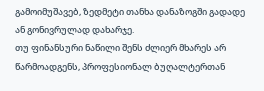გამოიმუშავებ, ზედმეტი თანხა დანაზოგში გადადე ან გონივრულად დახარჯე.
თუ ფინანსური ნაწილი შენს ძლიერ მხარეს არ წარმოადგენს, პროფესიონალ ბუღალტერთან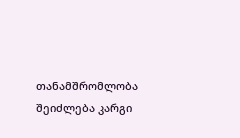თანამშრომლობა შეიძლება კარგი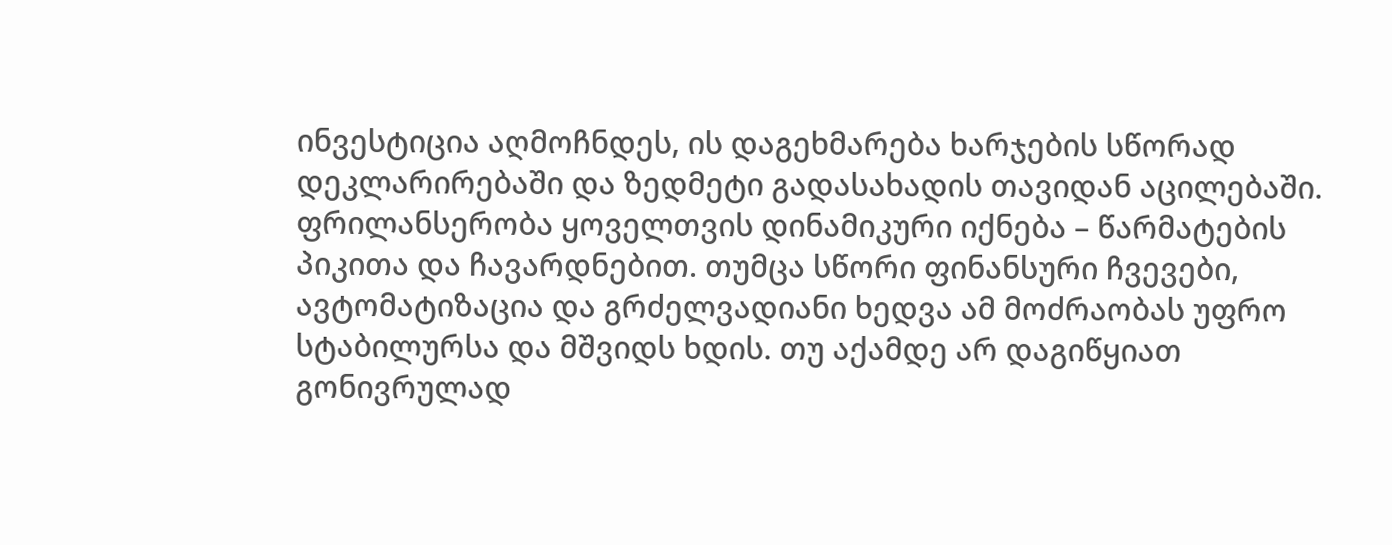ინვესტიცია აღმოჩნდეს, ის დაგეხმარება ხარჯების სწორად დეკლარირებაში და ზედმეტი გადასახადის თავიდან აცილებაში.
ფრილანსერობა ყოველთვის დინამიკური იქნება – წარმატების პიკითა და ჩავარდნებით. თუმცა სწორი ფინანსური ჩვევები, ავტომატიზაცია და გრძელვადიანი ხედვა ამ მოძრაობას უფრო სტაბილურსა და მშვიდს ხდის. თუ აქამდე არ დაგიწყიათ გონივრულად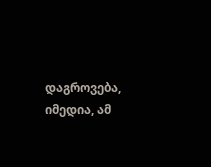დაგროვება, იმედია, ამ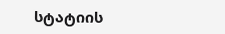სტატიის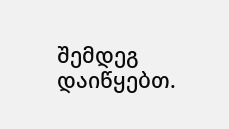შემდეგ დაიწყებთ.